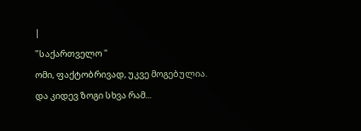|
"საქართველო "
ომი, ფაქტობრივად, უკვე მოგებულია. და კიდევ ზოგი სხვა რამ...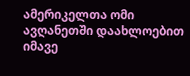ამერიკელთა ომი ავღანეთში დაახლოებით იმავე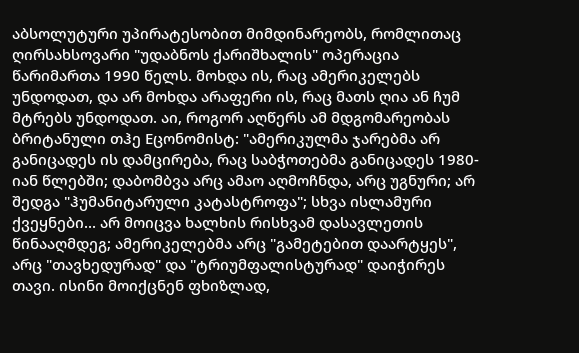აბსოლუტური უპირატესობით მიმდინარეობს, რომლითაც ღირსახსოვარი "უდაბნოს ქარიშხალის" ოპერაცია წარიმართა 1990 წელს. მოხდა ის, რაც ამერიკელებს უნდოდათ, და არ მოხდა არაფერი ის, რაც მათს ღია ან ჩუმ მტრებს უნდოდათ. აი, როგორ აღწერს ამ მდგომარეობას ბრიტანული თჰე Eცონომისტ: "ამერიკულმა ჯარებმა არ განიცადეს ის დამცირება, რაც საბჭოთებმა განიცადეს 1980-იან წლებში; დაბომბვა არც ამაო აღმოჩნდა, არც უგნური; არ შედგა "ჰუმანიტარული კატასტროფა"; სხვა ისლამური ქვეყნები... არ მოიცვა ხალხის რისხვამ დასავლეთის წინააღმდეგ; ამერიკელებმა არც "გამეტებით დაარტყეს", არც "თავხედურად" და "ტრიუმფალისტურად" დაიჭირეს თავი. ისინი მოიქცნენ ფხიზლად,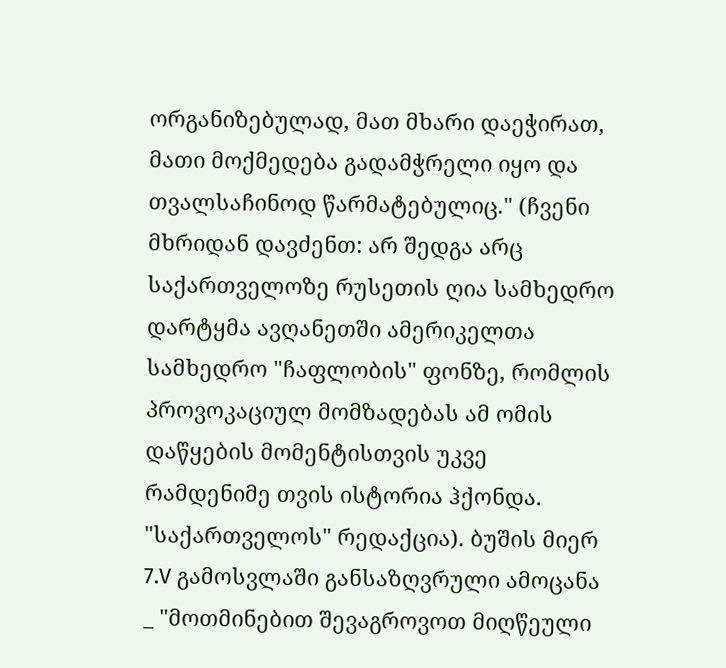ორგანიზებულად, მათ მხარი დაეჭირათ, მათი მოქმედება გადამჭრელი იყო და თვალსაჩინოდ წარმატებულიც." (ჩვენი მხრიდან დავძენთ: არ შედგა არც საქართველოზე რუსეთის ღია სამხედრო დარტყმა ავღანეთში ამერიკელთა სამხედრო "ჩაფლობის" ფონზე, რომლის პროვოკაციულ მომზადებას ამ ომის დაწყების მომენტისთვის უკვე რამდენიმე თვის ისტორია ჰქონდა. "საქართველოს" რედაქცია). ბუშის მიერ 7.V გამოსვლაში განსაზღვრული ამოცანა _ "მოთმინებით შევაგროვოთ მიღწეული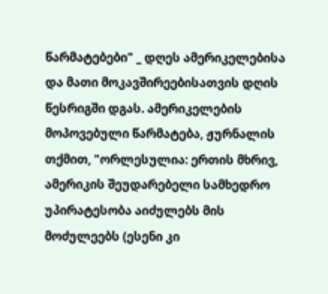წარმატებები" _ დღეს ამერიკელებისა და მათი მოკავშირეებისათვის დღის წესრიგში დგას. ამერიკელების მოპოვებული წარმატება, ჟურნალის თქმით, "ორლესულია: ერთის მხრივ, ამერიკის შეუდარებელი სამხედრო უპირატესობა აიძულებს მის მოძულეებს (ესენი კი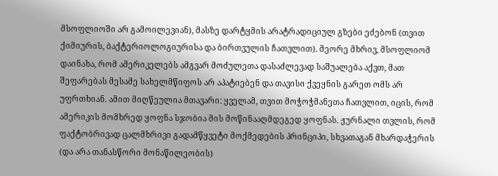მსოფლიოში არ გამოილევიან), მასზე დარტყმის არატრადიციულ გზები ეძებონ (თვით ქიმიურის, ბაქტერიოლოგიურისა და ბირთვულის ჩათვლით). მეორე მხრივ, მსოფლიომ დაინახა, რომ ამერიკელებს ამგვარ მოძულეთა დასაძლევად საშუალება აქვთ, მათ შეფარებას მესამე სახელმწიფოს არ აპატიებენ და თავისი ქვეყნის გარეთ ომს არ უფრთხიან. ამით მიღწეულია მთავარი: ყველამ, თვით მოჭოჭმანეთა ჩათვლით, იცის, რომ ამერიკის მომხრედ ყოფნა სჯობია მის მოწინააღმდეგედ ყოფნას. ჟურნალი თვლის, რომ ფაქტობრივად ცალმხრივი გადამწყვეტი მოქმედების პრინციპი, სხვათაგან მხარდაჭერის (და არა თანასწორი მონაწილეობის)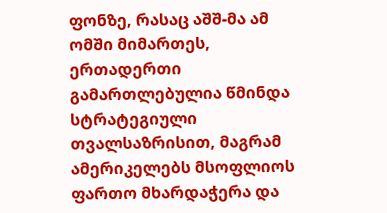ფონზე, რასაც აშშ-მა ამ ომში მიმართეს, ერთადერთი გამართლებულია წმინდა სტრატეგიული თვალსაზრისით, მაგრამ ამერიკელებს მსოფლიოს ფართო მხარდაჭერა და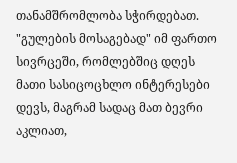თანამშრომლობა სჭირდებათ. "გულების მოსაგებად" იმ ფართო სივრცეში, რომლებშიც დღეს მათი სასიცოცხლო ინტერესები დევს, მაგრამ სადაც მათ ბევრი აკლიათ,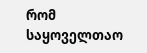რომ საყოველთაო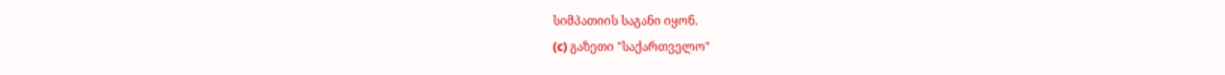სიმპათიის საგანი იყონ.
(c) გაზეთი "საქართველო"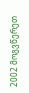2002 მოგვწერეთ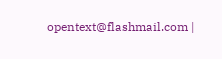opentext@flashmail.com |